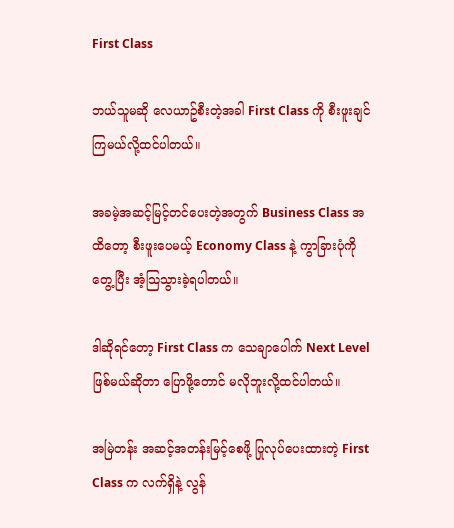First Class

ဘယ်သူမဆို လေယာဥ်စီးတဲ့အခါ First Class ကို စီးဖူးချင်ကြမယ်လို့ထင်ပါတယ်။

အခမဲ့အဆင့်မြင့်တင်ပေးတဲ့အတွက် Business Class အထိတော့ စီးဖူးပေမယ့် Economy Class နဲ့ ကွာခြားပုံကို တွေ့ပြီး အံ့သြသွားခဲ့ရပါတယ်။

ဒါဆိုရင်တော့ First Class က သေချာပေါက် Next Level ဖြစ်မယ်ဆိုတာ ပြောဖို့တောင် မလိုဘူးလို့ထင်ပါတယ်။

အမြဲတန်း အဆင့်အတန်းမြင့်စေဖို့ ပြုလုပ်ပေးထားတဲ့ First Class က လက်ရှိနဲ့ လွန်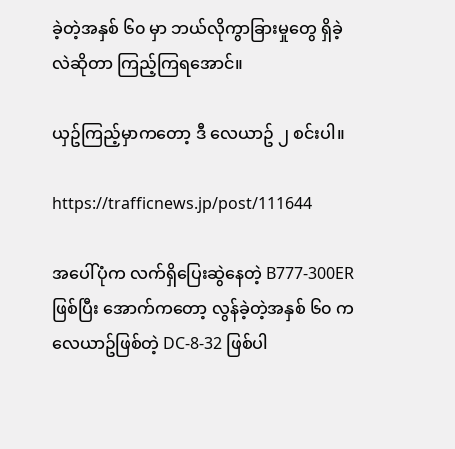ခဲ့တဲ့အနှစ် ၆၀ မှာ ဘယ်လိုကွာခြားမှုတွေ ရှိခဲ့လဲဆိုတာ ကြည့်ကြရအောင်။

ယှဥ်ကြည့်မှာကတော့ ဒီ လေယာဥ် ၂ စင်းပါ။

https://trafficnews.jp/post/111644

အပေါ်ပုံက လက်ရှိပြေးဆွဲနေတဲ့ B777-300ER ဖြစ်ပြီး အောက်ကတော့ လွန်ခဲ့တဲ့အနှစ် ၆၀ က လေယာဥ်ဖြစ်တဲ့ DC-8-32 ဖြစ်ပါ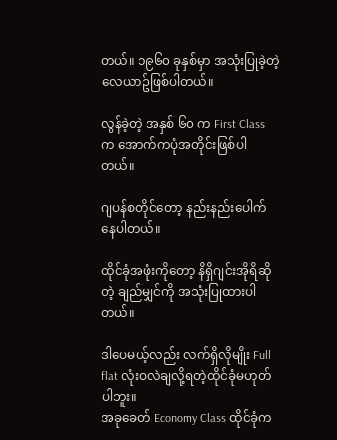တယ်။ ၁၉၆၀ ခုနှစ်မှာ အသုံးပြုခဲ့တဲ့လေယာဥ်ဖြစ်ပါတယ်။

လွန်ခဲ့တဲ့ အနှစ် ၆၀ က First Class က အောက်ကပုံအတိုင်းဖြစ်ပါတယ်။

ဂျပန်စတိုင်တော့ နည်းနည်းပေါက်နေပါတယ်။

ထိုင်ခုံအဖုံးကိုတော့ နိရှိဂျင်းအိုရိဆိုတဲ့ ချည်မျှင်ကို အသုံးပြုထားပါတယ်။

ဒါပေမယ့်လည်း လက်ရှိလိုမျိုး Full flat လုံးဝလဲချလို့ရတဲ့ထိုင်ခုံမဟုတ်ပါဘူး။
အခုခေတ် Economy Class ထိုင်ခုံက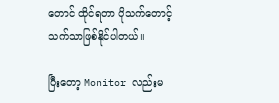တောင် ထိုင်ရတာ ပိုသက်တောင့်သက်သာဖြစ်နိုင်ပါတယ်။

ပြီးတော့ Monitor လည်းမ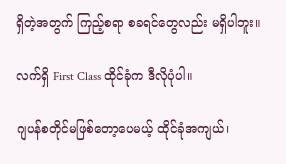ရှိတဲ့အတွက် ကြည့်စရာ စခရင်တွေလည်း မရှိပါဘူး။

လက်ရှိ First Class ထိုင်ခုံက ဒီလိုပုံပါ။

ဂျပန်စတိုင်မဖြစ်တော့ပေမယ့် ထိုင်ခုံအကျယ်၊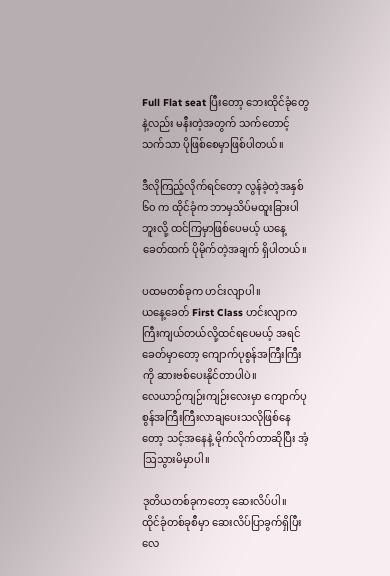Full Flat seat ပြီးတော့ ဘေးထိုင်ခုံတွေနဲ့လည်း မနီးတဲ့အတွက် သက်တောင့်သက်သာ ပိုဖြစ်စေမှာဖြစ်ပါတယ်။

ဒီလိုကြည့်လိုက်ရင်တော့ လွန်ခဲ့တဲ့အနှစ် ၆၀ က ထိုင်ခုံက ဘာမှသိပ်မထူးခြားပါဘူးလို့ ထင်ကြမှာဖြစ်ပေမယ့် ယနေ့ခေတ်ထက် ပိုမိုက်တဲ့အချက် ရှိပါတယ်။

ပထမတစ်ခုက ဟင်းလျာပါ။
ယနေ့ခေတ် First Class ဟင်းလျာက ကြီးကျယ်တယ်လို့ထင်ရပေမယ့် အရင်ခေတ်မှာတော့ ကျောက်ပုစွန်အကြီးကြီးကို ဆားဗစ်ပေးနိုင်တာပါပဲ။
လေယာဉ်ကျဉ်းကျဉ်းလေးမှာ ကျောက်ပုစွန်အကြီးကြီးလာချပေးသလိုဖြစ်နေတော့ သင့်အနေနဲ့ မိုက်လိုက်တာဆိုပြီး အံ့ဩသွားမိမှာပါ။

ဒုတိယတစ်ခုကတော့ ဆေးလိပ်ပါ။
ထိုင်ခုံတစ်ခုစီမှာ ဆေးလိပ်ပြာခွက်ရှိပြီး လေ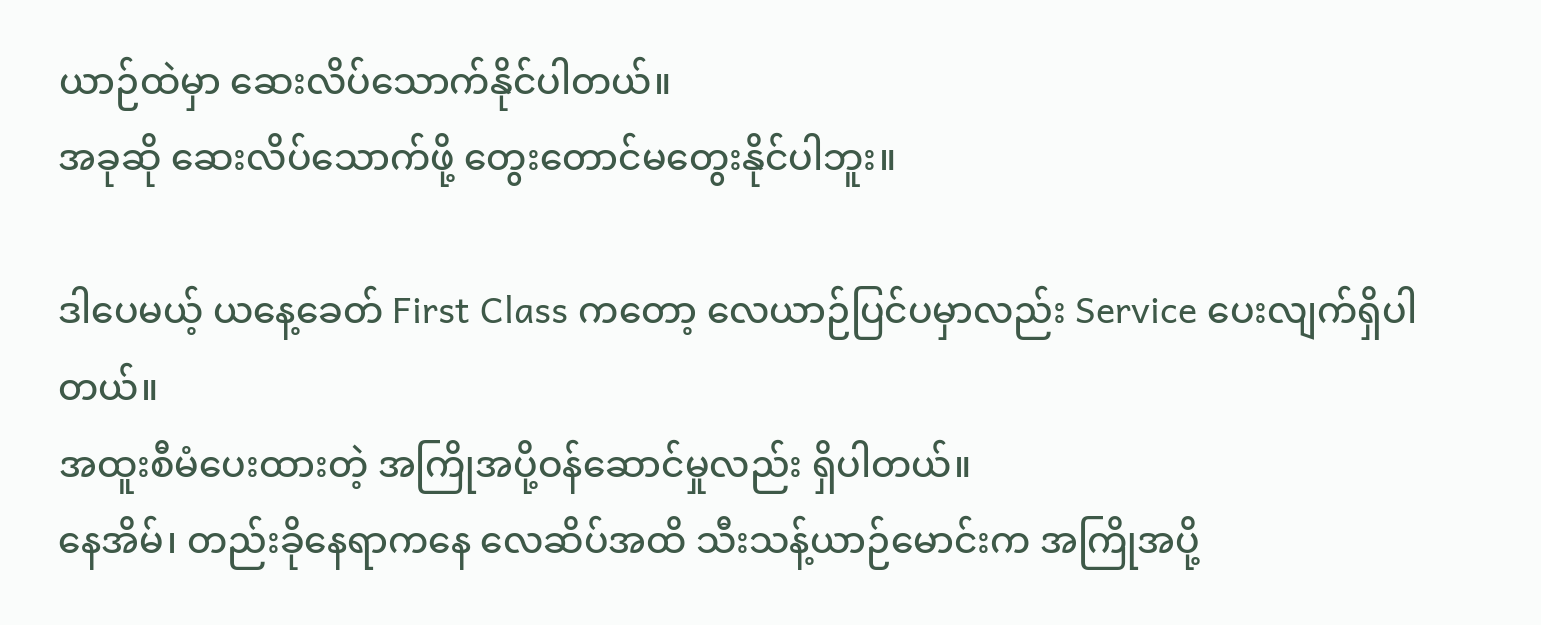ယာဉ်ထဲမှာ ဆေးလိပ်သောက်နိုင်ပါတယ်။
အခုဆို ဆေးလိပ်သောက်ဖို့ တွေးတောင်မတွေးနိုင်ပါဘူး။

ဒါပေမယ့် ယနေ့ခေတ် First Class ကတော့ လေယာဉ်ပြင်ပမှာလည်း Service ပေးလျက်ရှိပါတယ်။
အထူးစီမံပေးထားတဲ့ အကြိုအပို့ဝန်ဆောင်မှုလည်း ရှိပါတယ်။
နေအိမ်၊ တည်းခိုနေရာကနေ လေဆိပ်အထိ သီးသန့်ယာဉ်မောင်းက အကြိုအပို့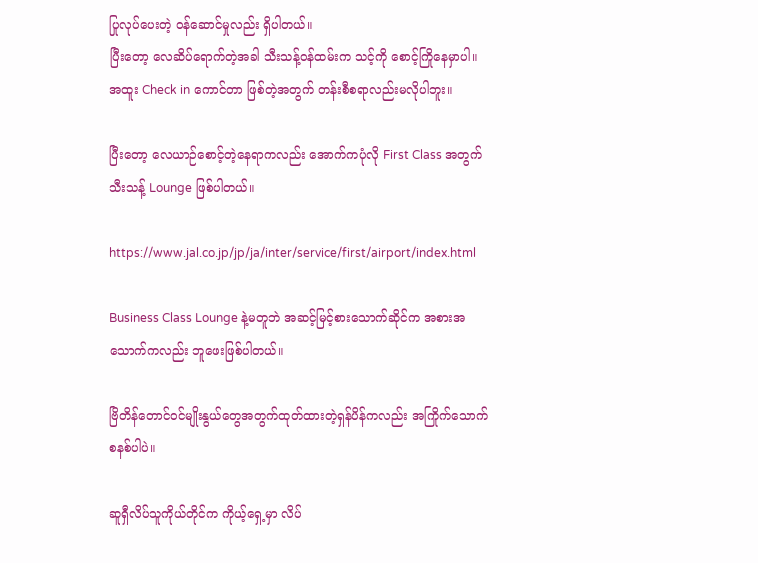ပြုလုပ်ပေးတဲ့ ဝန်ဆောင်မှုလည်း ရှိပါတယ်။
ပြီးတော့ လေဆိပ်ရောက်တဲ့အခါ သီးသန့်ဝန်ထမ်းက သင့်ကို စောင့်ကြိုနေမှာပါ။
အထူး Check in ကောင်တာ ဖြစ်တဲ့အတွက် တန်းစီစရာလည်းမလိုပါဘူး။

ပြီးတော့ လေယာဉ်စောင့်တဲ့နေရာကလည်း အောက်ကပုံလို First Class အတွက်သီးသန့် Lounge ဖြစ်ပါတယ်။

https://www.jal.co.jp/jp/ja/inter/service/first/airport/index.html

Business Class Lounge နဲ့မတူဘဲ အဆင့်မြင့်စားသောက်ဆိုင်က အစားအသောက်ကလည်း ဘူဖေးဖြစ်ပါတယ်။

ဗြိတိန်တောင်ဝင်မျိုးနွယ်တွေအတွက်ထုတ်ထားတဲ့ရှန်ပိန်ကလည်း အကြိုက်သောက်စနစ်ပါပဲ။

ဆူရှီလိပ်သူကိုယ်တိုင်က ကိုယ့်ရှေ့မှာ လိပ်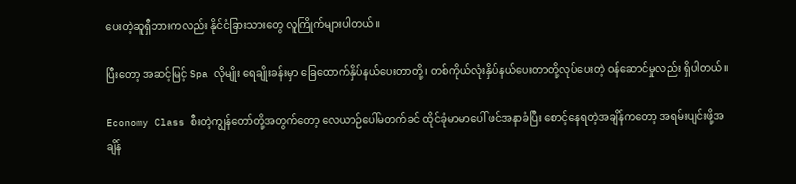ပေးတဲ့ဆူရှီဘားကလည်း နိုင်ငံခြားသားတွေ လူကြိုက်များပါတယ်။

ပြီးတော့ အဆင့်မြင့် Spa လိုမျိုး ရေချိုးခန်းမှာ ခြေထောက်နှိပ်နယ်ပေးတာတို့၊ တစ်ကိုယ်လုံးနှိပ်နယ်ပေးတာတို့လုပ်ပေးတဲ့ ဝန်ဆောင်မှုလည်း ရှိပါတယ်။

Economy Class စီးတဲ့ကျွန်တော်တို့အတွက်တော့ လေယာဉ်ပေါ်မတက်ခင် ထိုင်ခုံမာမာပေါ် ဖင်အနာခံပြီး စောင့်နေရတဲ့အချိန်ကတော့ အရမ်းပျင်းဖို့အချိန်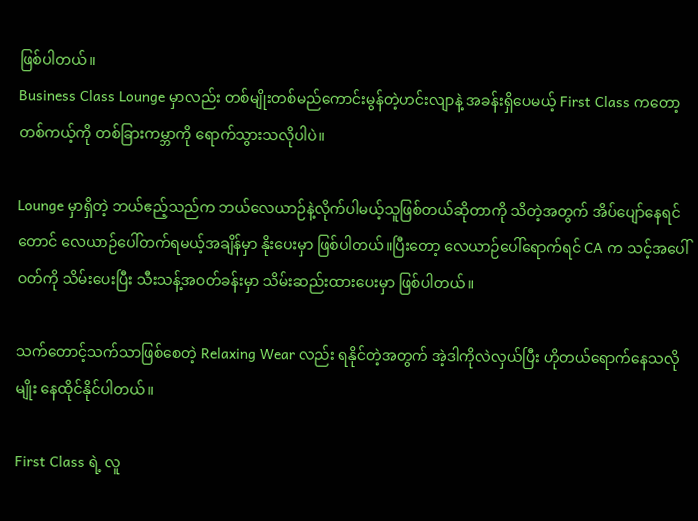ဖြစ်ပါတယ်။
Business Class Lounge မှာလည်း တစ်မျိုးတစ်မည်ကောင်းမွန်တဲ့ဟင်းလျာနဲ့ အခန်းရှိပေမယ့် First Class ကတော့ တစ်ကယ့်ကို တစ်ခြားကမ္ဘာကို ရောက်သွားသလိုပါပဲ။

Lounge မှာရှိတဲ့ ဘယ်ဧည့်သည်က ဘယ်လေယာဉ်နဲ့လိုက်ပါမယ့်သူဖြစ်တယ်ဆိုတာကို သိတဲ့အတွက် အိပ်ပျော်နေရင်တောင် လေယာဉ်ပေါ်တက်ရမယ့်အချိန်မှာ နိုးပေးမှာ ဖြစ်ပါတယ်။ပြီးတော့ လေယာဉ်ပေါ်ရောက်ရင် CA က သင့်အပေါ်ဝတ်ကို သိမ်းပေးပြီး သီးသန့်အဝတ်ခန်းမှာ သိမ်းဆည်းထားပေးမှာ ဖြစ်ပါတယ်။

သက်တောင့်သက်သာဖြစ်စေတဲ့ Relaxing Wear လည်း ရနိုင်တဲ့အတွက် အဲ့ဒါကိုလဲလှယ်ပြီး ဟိုတယ်ရောက်နေသလိုမျိုး နေထိုင်နိုင်ပါတယ်။

First Class ရဲ့ လူ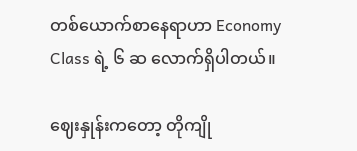တစ်ယောက်စာနေရာဟာ Economy Class ရဲ့ ၆ ဆ လောက်ရှိပါတယ်။

ဈေးနှုန်းကတော့ တိုကျို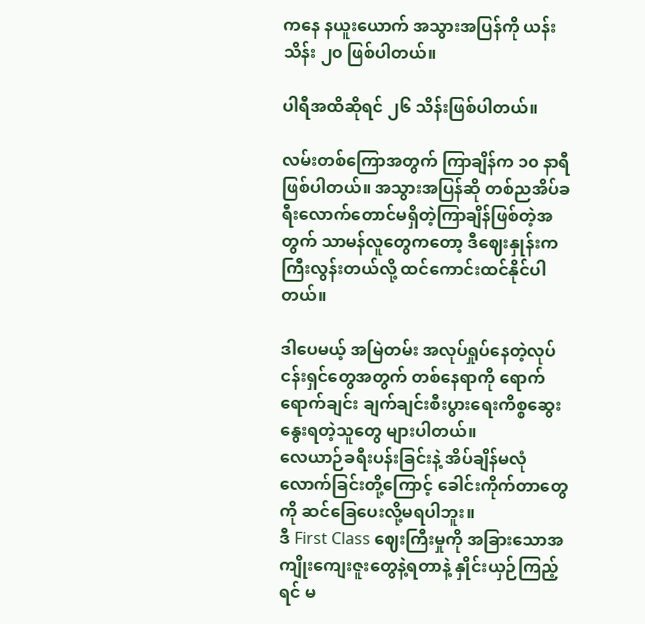ကနေ နယူးယောက် အသွားအပြန်ကို ယန်း သိန်း ၂၀ ဖြစ်ပါတယ်။

ပါရီအထိဆိုရင် ၂၆ သိန်းဖြစ်ပါတယ်။

လမ်းတစ်ကြောအတွက် ကြာချိန်က ၁၀ နာရီဖြစ်ပါတယ်။ အသွားအပြန်ဆို တစ်ညအိပ်ခရီးလောက်တောင်မရှိတဲ့ကြာချိန်ဖြစ်တဲ့အတွက် သာမန်လူတွေကတော့ ဒီဈေးနှုန်းက ကြီးလွန်းတယ်လို့ ထင်ကောင်းထင်နိုင်ပါတယ်။

ဒါပေမယ့် အမြဲတမ်း အလုပ်ရှုပ်နေတဲ့လုပ်ငန်းရှင်တွေအတွက် တစ်နေရာကို ရောက်ရောက်ချင်း ချက်ချင်းစီးပွားရေးကိစ္စဆွေးနွေးရတဲ့သူတွေ များပါတယ်။
လေယာဉ်ခရီးပန်းခြင်းနဲ့ အိပ်ချိန်မလုံလောက်ခြင်းတို့ကြောင့် ခေါင်းကိုက်တာတွေကို ဆင်ခြေပေးလို့မရပါဘူး။
ဒီ First Class ဈေးကြီးမှုကို အခြားသောအကျိုးကျေးဇူးတွေနဲ့ရတာနဲ့ နှိုင်းယှဉ်ကြည့်ရင် မ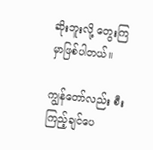ဆိုးဘူးလို့ တွေးကြမှာဖြစ်ပါတယ်။

ကျွန်တော်လည်း စီးကြည့်ချင်ပေ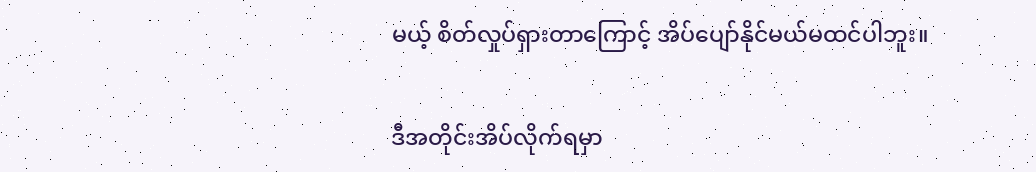မယ့် စိတ်လှုပ်ရှားတာကြောင့် အိပ်ပျော်နိုင်မယ်မထင်ပါဘူး။

ဒီအတိုင်းအိပ်လိုက်ရမှာ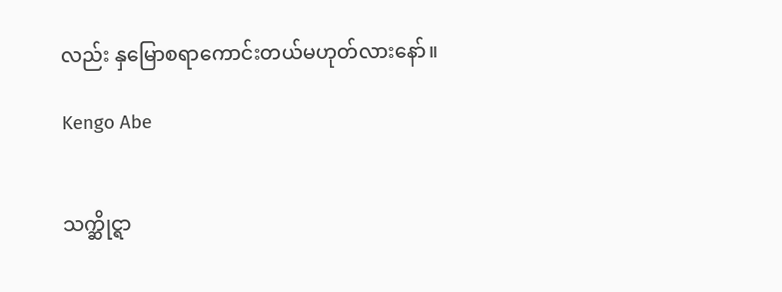လည်း နှမြောစရာကောင်းတယ်မဟုတ်လားနော်။

Kengo Abe


သက္ဆိုင္ရာ